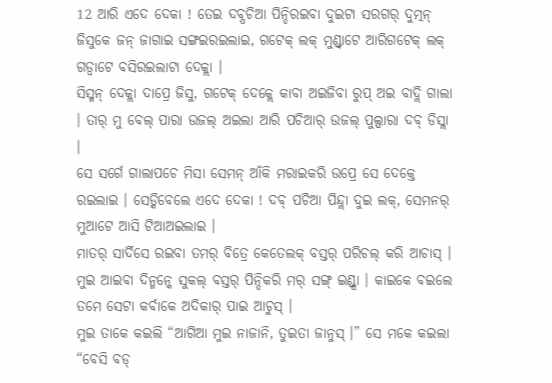12 ଆରି ଏଦେ ଦେକା ! ତେଇ ଦବ୍ପଚିଆ ପିନ୍ଦିରଇବା ଦୁଇଟା ସରଗର୍ ଦୁତ୍ମନ୍ ଜିସୁକେ ଜନ୍ ଜାଗାଇ ସଙ୍ଗଇରଇଲାଇ, ଗଟେକ୍ ଲକ୍ ମୁଣ୍ଡ୍ବାଟେ ଆରିଗଟେକ୍ ଲକ୍ ଗଡ୍ବାଟେ ବସିରଇଲାଟା ଦେକ୍ଲା ।
ସିସ୍ମନ୍ ଦେକ୍ଲା ଦାପ୍ରେ ଜିସୁ, ଗଟେକ୍ ଦେକ୍ଲେ କାବା ଅଇଜିବା ରୁପ୍ ଅଇ ବାଦ୍ଲି ଗାଲା । ତାର୍ ମୁ ବେଲ୍ ପାରା ଉଜଲ୍ ଅଇଲା ଆରି ପଚିଆର୍ ଉଜଲ୍ ପୁଲ୍ପାରା ଦବ୍ ଡିସ୍ଲା ।
ସେ ସର୍ଗେ ଗାଲାପଚେ ମିସା ସେମନ୍ ଆଁକି ମରାଇକରି ଉପ୍ରେ ସେ ଦେକ୍ତେ ରଇଲାଇ । ସେଡ୍କିବେଲେ ଏଦେ ଦେକା ! ଦବ୍ ପଚିଆ ପିନ୍ଦ୍ଲା ଦୁଇ ଲକ୍, ସେମନର୍ ମୁଆଟେ ଆସି ଟିଆଅଇଲାଇ ।
ମାତର୍ ସାର୍ଦିସେ ରଇବା ତମର୍ ବିତ୍ରେ କେତେଲକ୍ ବସ୍ତର୍ ପରିଚଲ୍ କରି ଆଚାସ୍ । ମୁଇ ଆଇବା ଦିନ୍ମନ୍କେ ସୁକଲ୍ ବସ୍ତର୍ ପିନ୍ଦିକରି ମର୍ ସଙ୍ଗ୍ ଇଣ୍ଡ୍ସା । କାଇକେ ବଇଲେ ତମେ ସେଟା କର୍ବାକେ ଅଦିକାର୍ ପାଇ ଆଚୁସ୍ ।
ମୁଇ ତାକେ କଇଲି “ଆଗିଆ ମୁଇ ନାଜାନି, ତୁଇତା ଜାନୁସ୍ ।” ସେ ମକେ କଇଲା “ବେସି ବଡ୍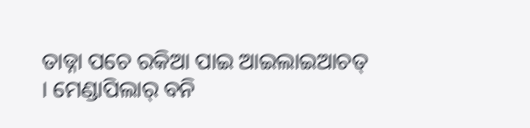ତାଡ୍ନା ପଚେ ରକିଆ ପାଇ ଆଇଲାଇଆଚତ୍ । ମେଣ୍ଡାପିଲାର୍ ବନି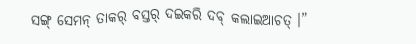ସଙ୍ଗ୍ ସେମନ୍ ତାକର୍ ବସ୍ତର୍ ଦଇକରି ଦବ୍ କଲାଇଆଚତ୍ ।”